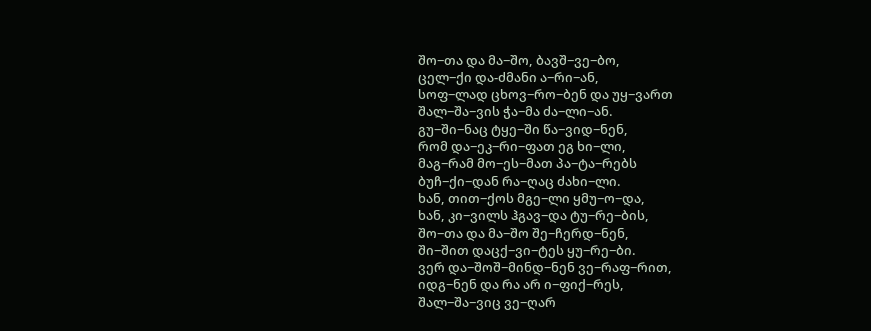შო−თა და მა−შო, ბავშ−ვე−ბო,
ცელ−ქი და-ძმანი ა−რი−ან,
სოფ−ლად ცხოვ−რო−ბენ და უყ−ვართ
შალ−შა−ვის ჭა−მა ძა−ლი−ან.
გუ−ში−ნაც ტყე−ში წა−ვიდ−ნენ,
რომ და−ეკ−რი−ფათ ეგ ხი−ლი,
მაგ−რამ მო−ეს−მათ პა−ტა−რებს
ბუჩ−ქი−დან რა−ღაც ძახი−ლი.
ხან, თით−ქოს მგე−ლი ყმუ−ო−და,
ხან, კი−ვილს ჰგავ−და ტუ−რე−ბის,
შო−თა და მა−შო შე−ჩერდ−ნენ,
ში−შით დაცქ−ვი−ტეს ყუ−რე−ბი.
ვერ და−შოშ−მინდ−ნენ ვე−რაფ−რით,
იდგ−ნენ და რა არ ი−ფიქ−რეს,
შალ−შა−ვიც ვე−ღარ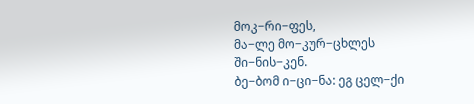მოკ−რი−ფეს,
მა−ლე მო−კურ−ცხლეს ში−ნის−კენ.
ბე−ბომ ი−ცი−ნა: ეგ ცელ−ქი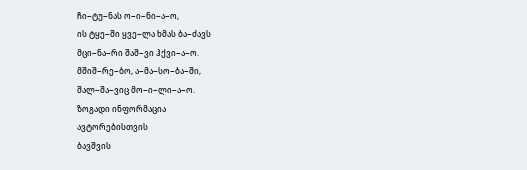ჩი−ტუ−ნას ო−ი−ნი−ა−ო,
ის ტყე−ში ყვე−ლა ხმას ბა−ძავს
მცი−ნა−რი შაშ−ვი ჰქვი−ა−ო.
მშიშ−რე−ბო, ა−მა−სო−ბა−ში,
შალ−შა−ვიც მო−ი−ლი−ა−ო.
ზოგადი ინფორმაცია
ავტორებისთვის
ბავშვის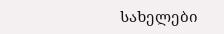სახელები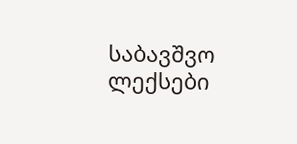საბავშვო ლექსები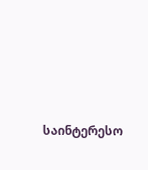საინტერესო